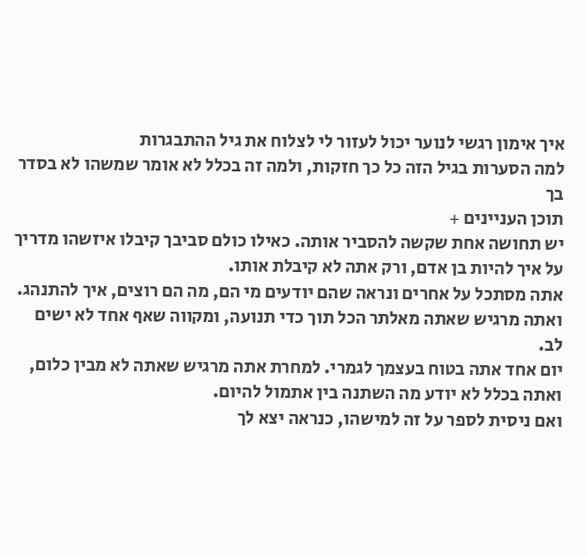איך אימון רגשי לנוער יכול לעזור לי לצלוח את גיל ההתבגרות
למה הסערות בגיל הזה כל כך חזקות, ולמה זה בכלל לא אומר שמשהו לא בסדר בך
תוכן העניינים +
יש תחושה אחת שקשה להסביר אותה. כאילו כולם סביבך קיבלו איזשהו מדריך על איך להיות בן אדם, ורק אתה לא קיבלת אותו.
אתה מסתכל על אחרים ונראה שהם יודעים מי הם, מה הם רוצים, איך להתנהג. ואתה מרגיש שאתה מאלתר הכל תוך כדי תנועה, ומקווה שאף אחד לא ישים לב.
יום אחד אתה בטוח בעצמך לגמרי. למחרת אתה מרגיש שאתה לא מבין כלום, ואתה בכלל לא יודע מה השתנה בין אתמול להיום.
ואם ניסית לספר על זה למישהו, כנראה יצא לך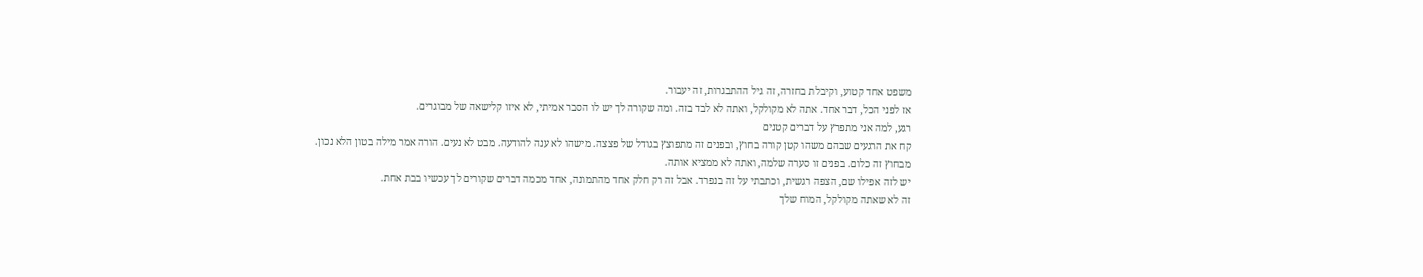משפט אחד קטוע, וקיבלת בחזרה, זה גיל ההתבגרות, זה יעבור.
אז לפני הכל, דבר אחד. אתה לא מקולקל, ואתה לא לבד בזה. ומה שקורה לך יש לו הסבר אמיתי, לא איזו קלישאה של מבוגרים.
רגע, למה אני מתפרץ על דברים קטנים
קח את הרגעים שבהם משהו קטן קורה בחוץ, ובפנים זה מתפוצץ בגודל של פצצה. מישהו לא ענה להודעה. מבט לא נעים. הורה אמר מילה בטון הלא נכון.
מבחוץ זה כלום. בפנים זו סערה שלמה, ואתה לא ממציא אותה.
יש לזה אפילו שם, הצפה רגשית, וכתבתי על זה בנפרד. אבל זה רק חלק אחד מהתמונה, אחד מכמה דברים שקורים לך עכשיו בבת אחת.
זה לא שאתה מקולקל, המוח שלך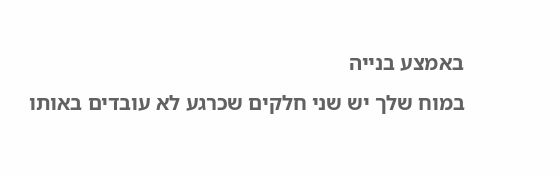באמצע בנייה
במוח שלך יש שני חלקים שכרגע לא עובדים באותו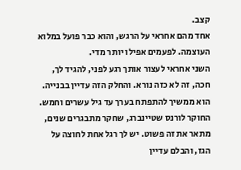קצב.
אחד מהם אחראי על הרגש, והוא כבר פועל במלוא העוצמה. לפעמים אפילו יותר מדי.
השני אחראי לעצור אותך רגע לפני, להגיד לך, חכה, זה לא כזה נורא. והחלק הזה עדיין בבנייה. הוא ממשיך להתפתח בערך עד גיל עשרים וחמש.
החוקר לורנס שטיינברג, שחקר מתבגרים שנים, מתאר את זה פשוט. יש לך רגל אחת לחוצה על הגז, והבלם עדיין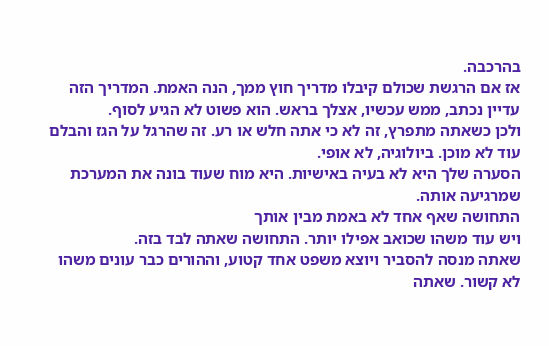בהרכבה.
אז אם הרגשת שכולם קיבלו מדריך חוץ ממך, הנה האמת. המדריך הזה עדיין נכתב, ממש עכשיו, אצלך בראש. הוא פשוט לא הגיע לסוף.
ולכן כשאתה מתפרץ, זה לא כי אתה חלש או רע. זה שהרגל על הגז והבלם עוד לא מוכן. ביולוגיה, לא אופי.
הסערה שלך היא לא בעיה באישיות. היא מוח שעוד בונה את המערכת שמרגיעה אותה.
התחושה שאף אחד לא באמת מבין אותך
ויש עוד משהו שכואב אפילו יותר. התחושה שאתה לבד בזה.
שאתה מנסה להסביר ויוצא משפט אחד קטוע, וההורים כבר עונים משהו לא קשור. שאתה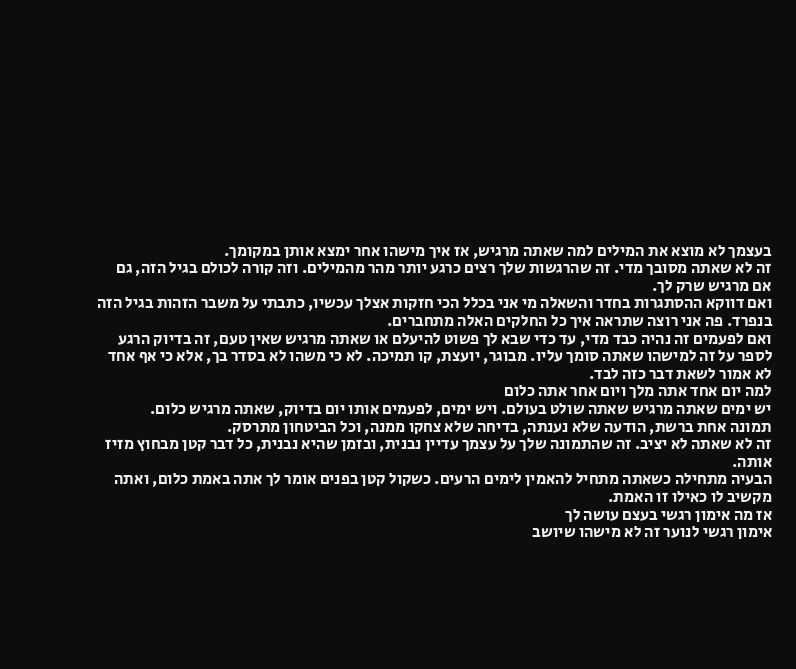בעצמך לא מוצא את המילים למה שאתה מרגיש, אז איך מישהו אחר ימצא אותן במקומך.
זה לא שאתה מסובך מדי. זה שהרגשות שלך רצים כרגע יותר מהר מהמילים. וזה קורה לכולם בגיל הזה, גם אם מרגיש שרק לך.
ואם דווקא ההסתגרות בחדר והשאלה מי אני בכלל הכי חזקות אצלך עכשיו, כתבתי על משבר הזהות בגיל הזה בנפרד. פה אני רוצה שתראה איך כל החלקים האלה מתחברים.
ואם לפעמים זה נהיה כבד מדי, עד כדי שבא לך פשוט להיעלם או שאתה מרגיש שאין טעם, זה בדיוק הרגע לספר על זה למישהו שאתה סומך עליו. מבוגר, יועצת, קו תמיכה. לא כי משהו לא בסדר בך, אלא כי אף אחד לא אמור לשאת דבר כזה לבד.
למה יום אחד אתה מלך ויום אחר אתה כלום
יש ימים שאתה מרגיש שאתה שולט בעולם. ויש ימים, לפעמים אותו יום בדיוק, שאתה מרגיש כלום.
תמונה אחת ברשת, הודעה שלא נענתה, בדיחה שלא צחקו ממנה, וכל הביטחון מתרסק.
זה לא שאתה לא יציב. זה שהתמונה שלך על עצמך עדיין נבנית, ובזמן שהיא נבנית, כל דבר קטן מבחוץ מזיז אותה.
הבעיה מתחילה כשאתה מתחיל להאמין לימים הרעים. כשקול קטן בפנים אומר לך אתה באמת כלום, ואתה מקשיב לו כאילו זו האמת.
אז מה אימון רגשי בעצם עושה לך
אימון רגשי לנוער זה לא מישהו שיושב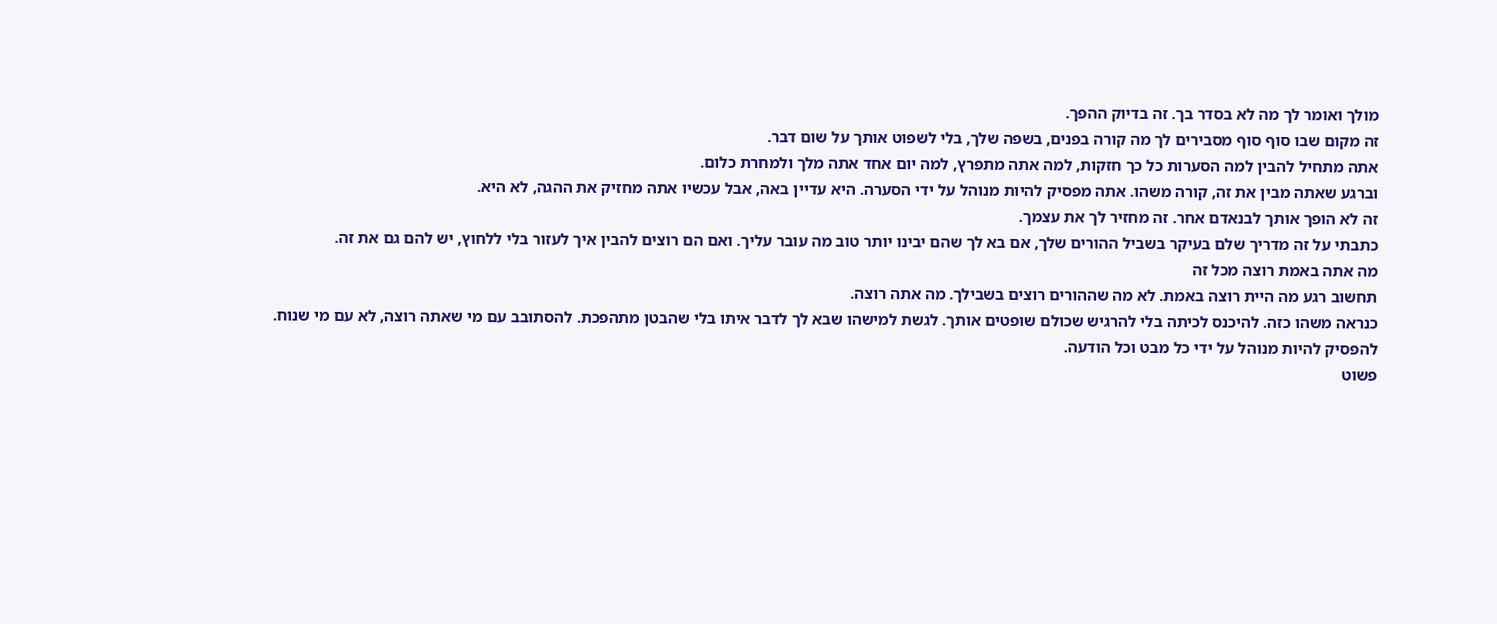מולך ואומר לך מה לא בסדר בך. זה בדיוק ההפך.
זה מקום שבו סוף סוף מסבירים לך מה קורה בפנים, בשפה שלך, בלי לשפוט אותך על שום דבר.
אתה מתחיל להבין למה הסערות כל כך חזקות, למה אתה מתפרץ, למה יום אחד אתה מלך ולמחרת כלום.
וברגע שאתה מבין את זה, קורה משהו. אתה מפסיק להיות מנוהל על ידי הסערה. היא עדיין באה, אבל עכשיו אתה מחזיק את ההגה, לא היא.
זה לא הופך אותך לבנאדם אחר. זה מחזיר לך את עצמך.
כתבתי על זה מדריך שלם בעיקר בשביל ההורים שלך, אם בא לך שהם יבינו יותר טוב מה עובר עליך. ואם הם רוצים להבין איך לעזור בלי ללחוץ, יש להם גם את זה.
מה אתה באמת רוצה מכל זה
תחשוב רגע מה היית רוצה באמת. לא מה שההורים רוצים בשבילך. מה אתה רוצה.
כנראה משהו כזה. להיכנס לכיתה בלי להרגיש שכולם שופטים אותך. לגשת למישהו שבא לך לדבר איתו בלי שהבטן מתהפכת. להסתובב עם מי שאתה רוצה, לא עם מי שנוח. להפסיק להיות מנוהל על ידי כל מבט וכל הודעה.
פשוט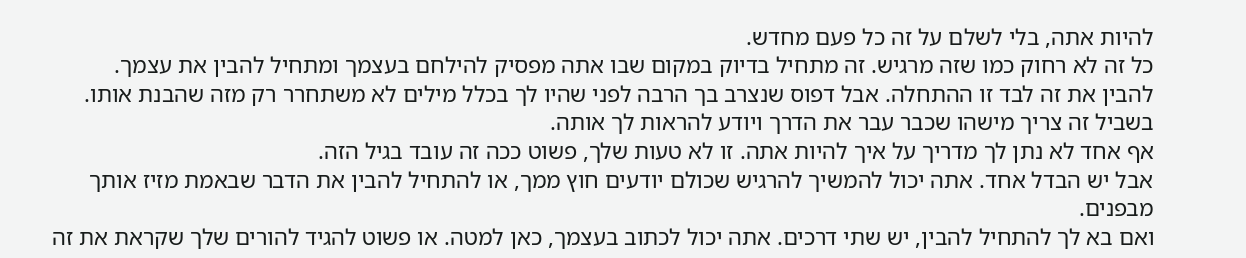להיות אתה, בלי לשלם על זה כל פעם מחדש.
כל זה לא רחוק כמו שזה מרגיש. זה מתחיל בדיוק במקום שבו אתה מפסיק להילחם בעצמך ומתחיל להבין את עצמך.
להבין את זה לבד זו ההתחלה. אבל דפוס שנצרב בך הרבה לפני שהיו לך בכלל מילים לא משתחרר רק מזה שהבנת אותו. בשביל זה צריך מישהו שכבר עבר את הדרך ויודע להראות לך אותה.
אף אחד לא נתן לך מדריך על איך להיות אתה. זו לא טעות שלך, פשוט ככה זה עובד בגיל הזה.
אבל יש הבדל אחד. אתה יכול להמשיך להרגיש שכולם יודעים חוץ ממך, או להתחיל להבין את הדבר שבאמת מזיז אותך מבפנים.
ואם בא לך להתחיל להבין, יש שתי דרכים. אתה יכול לכתוב בעצמך, כאן למטה. או פשוט להגיד להורים שלך שקראת את זה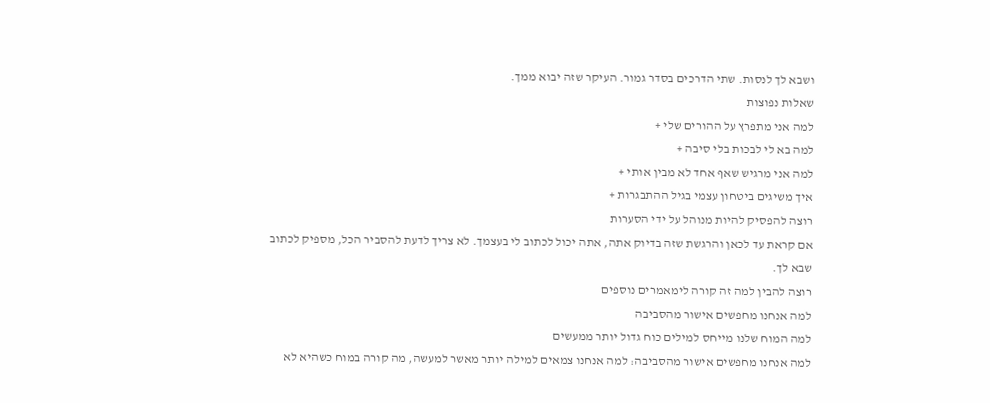ושבא לך לנסות. שתי הדרכים בסדר גמור. העיקר שזה יבוא ממך.
שאלות נפוצות
למה אני מתפרץ על ההורים שלי +
למה בא לי לבכות בלי סיבה +
למה אני מרגיש שאף אחד לא מבין אותי +
איך משיגים ביטחון עצמי בגיל ההתבגרות +
רוצה להפסיק להיות מנוהל על ידי הסערות
אם קראת עד לכאן והרגשת שזה בדיוק אתה, אתה יכול לכתוב לי בעצמך. לא צריך לדעת להסביר הכל, מספיק לכתוב שבא לך.
רוצה להבין למה זה קורה לימאמרים נוספים
למה אנחנו מחפשים אישור מהסביבה
למה המוח שלנו מייחס למילים כוח גדול יותר ממעשים
למה אנחנו מחפשים אישור מהסביבה: למה אנחנו צמאים למילה יותר מאשר למעשה, מה קורה במוח כשהיא לא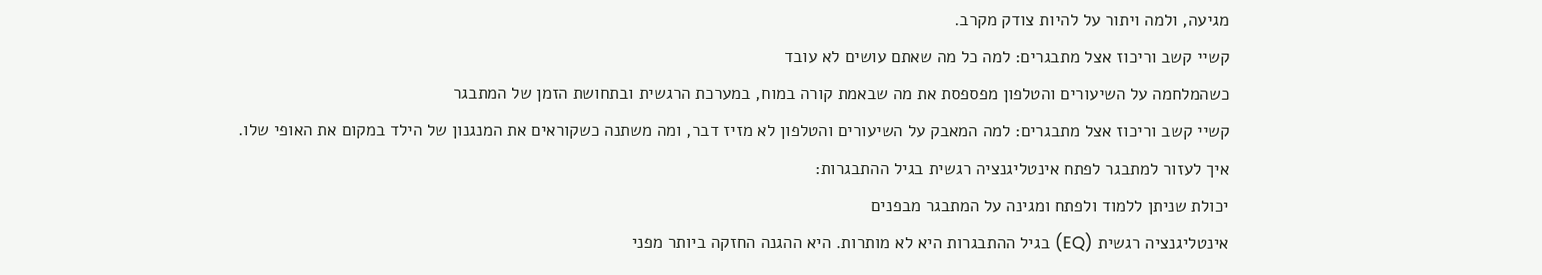מגיעה, ולמה ויתור על להיות צודק מקרב.
קשיי קשב וריכוז אצל מתבגרים: למה כל מה שאתם עושים לא עובד
כשהמלחמה על השיעורים והטלפון מפספסת את מה שבאמת קורה במוח, במערכת הרגשית ובתחושת הזמן של המתבגר
קשיי קשב וריכוז אצל מתבגרים: למה המאבק על השיעורים והטלפון לא מזיז דבר, ומה משתנה כשקוראים את המנגנון של הילד במקום את האופי שלו.
איך לעזור למתבגר לפתח אינטליגנציה רגשית בגיל ההתבגרות:
יכולת שניתן ללמוד ולפתח ומגינה על המתבגר מבפנים
אינטליגנציה רגשית (EQ) בגיל ההתבגרות היא לא מותרות. היא ההגנה החזקה ביותר מפני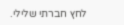לחץ חברתי שלילי.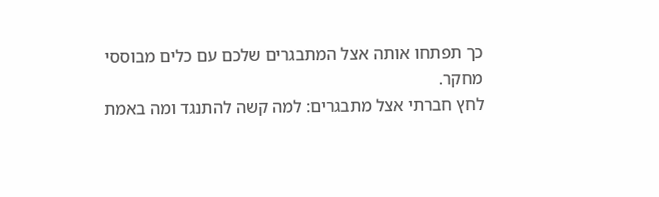כך תפתחו אותה אצל המתבגרים שלכם עם כלים מבוססי מחקר.
לחץ חברתי אצל מתבגרים: למה קשה להתנגד ומה באמת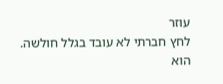עוזר
לחץ חברתי לא עובד בגלל חולשה. הוא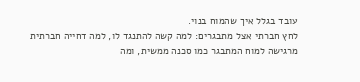עובד בגלל איך שהמוח בנוי.
לחץ חברתי אצל מתבגרים: למה קשה להתנגד לו, למה דחייה חברתית מרגישה למוח המתבגר כמו סכנה ממשית, ומה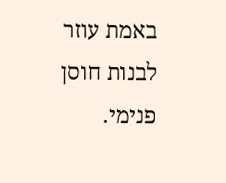באמת עוזר לבנות חוסן פנימי.